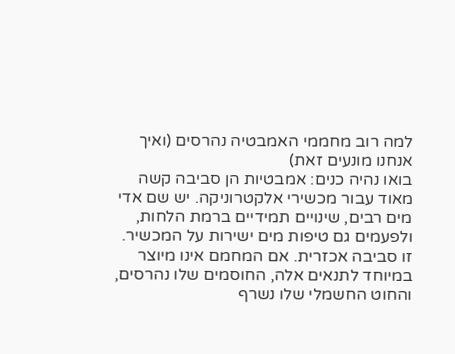למה רוב מחממי האמבטיה נהרסים (ואיך אנחנו מונעים זאת)
בואו נהיה כנים: אמבטיות הן סביבה קשה מאוד עבור מכשירי אלקטרוניקה. יש שם אדי מים רבים, שינויים תמידיים ברמת הלחות, ולפעמים גם טיפות מים ישירות על המכשיר. זו סביבה אכזרית. אם המחמם אינו מיוצר במיוחד לתנאים אלה, החוסמים שלו נהרסים, והחוט החשמלי שלו נשרף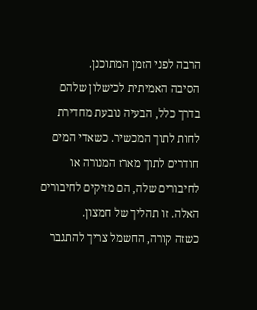הרבה לפני הזמן המתוכנן.
הסיבה האמיתית לכישלון שלהם
בדרך כלל, הבעיה נובעת מחדירת לחות לתוך המכשיר. כשאדי המים חודרים לתוך מארז המנורה או לחיבורים שלה, הם מזיקים לחיבורים האלה. זו תהליך של חמצון.
כשזה קורה, החשמל צריך להתגבר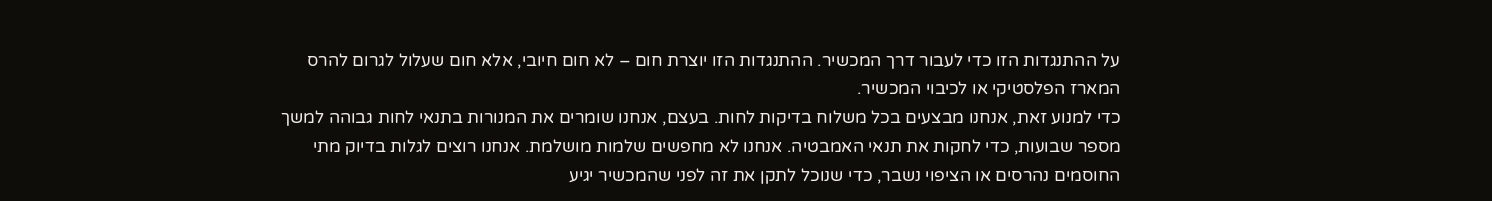על ההתנגדות הזו כדי לעבור דרך המכשיר. ההתנגדות הזו יוצרת חום – לא חום חיובי, אלא חום שעלול לגרום להרס המארז הפלסטיקי או לכיבוי המכשיר.
כדי למנוע זאת, אנחנו מבצעים בכל משלוח בדיקות לחות. בעצם, אנחנו שומרים את המנורות בתנאי לחות גבוהה למשך מספר שבועות, כדי לחקות את תנאי האמבטיה. אנחנו לא מחפשים שלמות מושלמת. אנחנו רוצים לגלות בדיוק מתי החוסמים נהרסים או הציפוי נשבר, כדי שנוכל לתקן את זה לפני שהמכשיר יגיע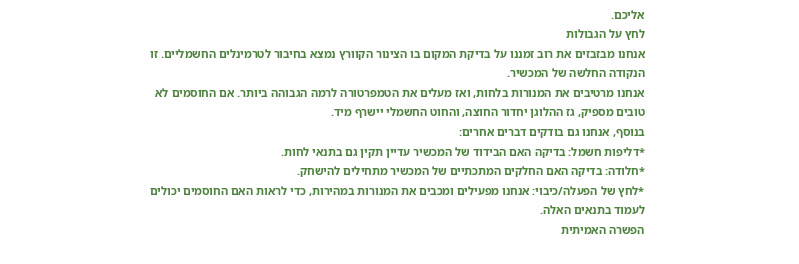אליכם.
לחץ על הגבולות
אנחנו מבזבזים את רוב זמננו על בדיקת המקום בו הצינור הקוורץ נמצא בחיבור לטרמינלים החשמליים. זו הנקודה החלשה של המכשיר.
אנחנו מרטיבים את המנורות בלחות, ואז מעלים את הטמפרטורה לרמה הגבוהה ביותר. אם החוסמים לא טובים מספיק, גז ההלוגן יחדור החוצה, והחוט החשמלי יישרף מיד.
בנוסף, אנחנו גם בודקים דברים אחרים:
*דליפות חשמל: בדיקה האם הבידוד של המכשיר עדיין תקין גם בתנאי לחות.
*חלודה: בדיקה האם החלקים המתכתיים של המכשיר מתחילים להישחק.
*לחץ של הפעלה/כיבוי: אנחנו מפעילים ומכבים את המנורות במהירות, כדי לראות האם החוסמים יכולים לעמוד בתנאים האלה.
הפשרה האמיתית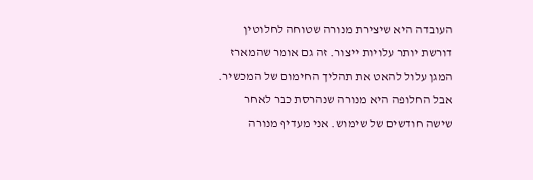העובדה היא שיצירת מנורה שטוחה לחלוטין דורשת יותר עלויות ייצור. זה גם אומר שהמארז המגן עלול להאט את תהליך החימום של המכשיר.
אבל החלופה היא מנורה שנהרסת כבר לאחר שישה חודשים של שימוש. אני מעדיף מנורה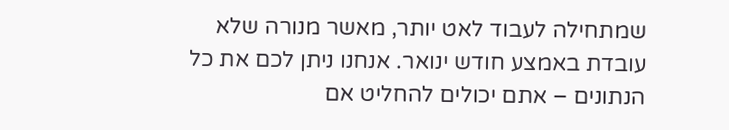שמתחילה לעבוד לאט יותר, מאשר מנורה שלא עובדת באמצע חודש ינואר. אנחנו ניתן לכם את כל הנתונים – אתם יכולים להחליט אם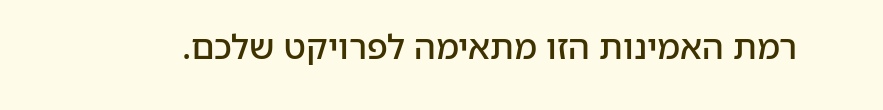רמת האמינות הזו מתאימה לפרויקט שלכם.